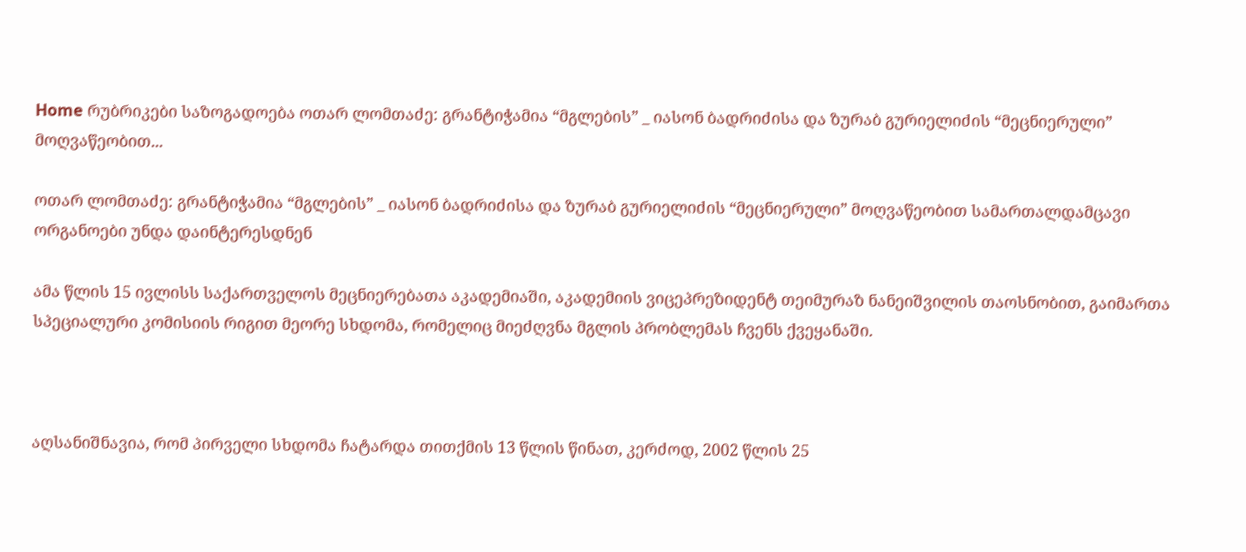Home რუბრიკები საზოგადოება ოთარ ლომთაძე: გრანტიჭამია “მგლების” _ იასონ ბადრიძისა და ზურაბ გურიელიძის “მეცნიერული” მოღვაწეობით...

ოთარ ლომთაძე: გრანტიჭამია “მგლების” _ იასონ ბადრიძისა და ზურაბ გურიელიძის “მეცნიერული” მოღვაწეობით სამართალდამცავი ორგანოები უნდა დაინტერესდნენ

ამა წლის 15 ივლისს საქართველოს მეცნიერებათა აკადემიაში, აკადემიის ვიცეპრეზიდენტ თეიმურაზ ნანეიშვილის თაოსნობით, გაიმართა სპეციალური კომისიის რიგით მეორე სხდომა, რომელიც მიეძღვნა მგლის პრობლემას ჩვენს ქვეყანაში.



აღსანიშნავია, რომ პირველი სხდომა ჩატარდა თითქმის 13 წლის წინათ, კერძოდ, 2002 წლის 25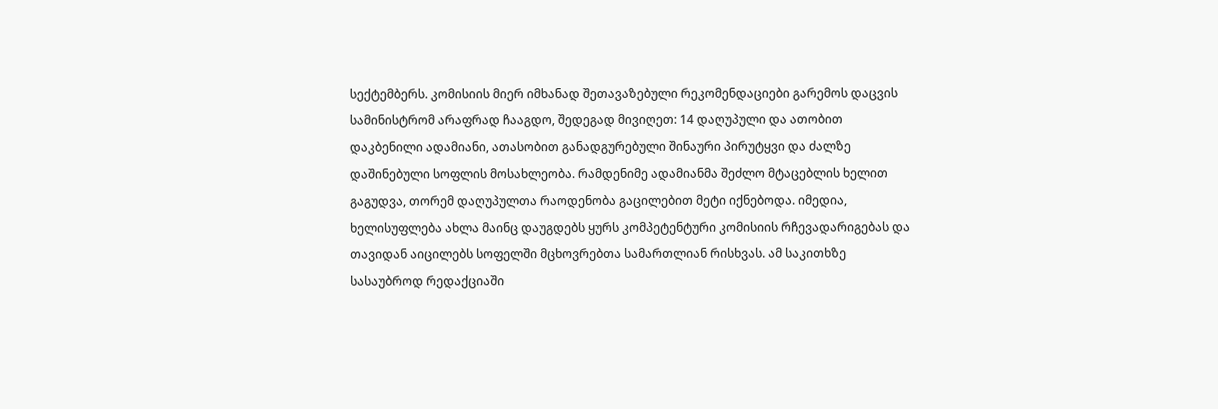სექტემბერს. კომისიის მიერ იმხანად შეთავაზებული რეკომენდაციები გარემოს დაცვის სამინისტრომ არაფრად ჩააგდო, შედეგად მივიღეთ: 14 დაღუპული და ათობით დაკბენილი ადამიანი, ათასობით განადგურებული შინაური პირუტყვი და ძალზე დაშინებული სოფლის მოსახლეობა. რამდენიმე ადამიანმა შეძლო მტაცებლის ხელით გაგუდვა, თორემ დაღუპულთა რაოდენობა გაცილებით მეტი იქნებოდა. იმედია, ხელისუფლება ახლა მაინც დაუგდებს ყურს კომპეტენტური კომისიის რჩევადარიგებას და თავიდან აიცილებს სოფელში მცხოვრებთა სამართლიან რისხვას. ამ საკითხზე სასაუბროდ რედაქციაში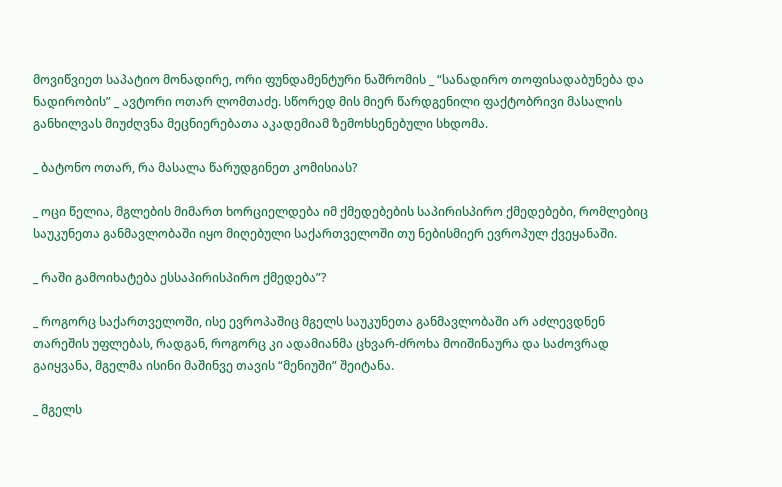მოვიწვიეთ საპატიო მონადირე, ორი ფუნდამენტური ნაშრომის _ “სანადირო თოფისადაბუნება და ნადირობის” _ ავტორი ოთარ ლომთაძე. სწორედ მის მიერ წარდგენილი ფაქტობრივი მასალის განხილვას მიუძღვნა მეცნიერებათა აკადემიამ ზემოხსენებული სხდომა.

_ ბატონო ოთარ, რა მასალა წარუდგინეთ კომისიას?

_ ოცი წელია, მგლების მიმართ ხორციელდება იმ ქმედებების საპირისპირო ქმედებები, რომლებიც საუკუნეთა განმავლობაში იყო მიღებული საქართველოში თუ ნებისმიერ ევროპულ ქვეყანაში.

_ რაში გამოიხატება ესსაპირისპირო ქმედება”?

_ როგორც საქართველოში, ისე ევროპაშიც მგელს საუკუნეთა განმავლობაში არ აძლევდნენ თარეშის უფლებას, რადგან, როგორც კი ადამიანმა ცხვარ-ძროხა მოიშინაურა და საძოვრად გაიყვანა, მგელმა ისინი მაშინვე თავის “მენიუში” შეიტანა.

_ მგელს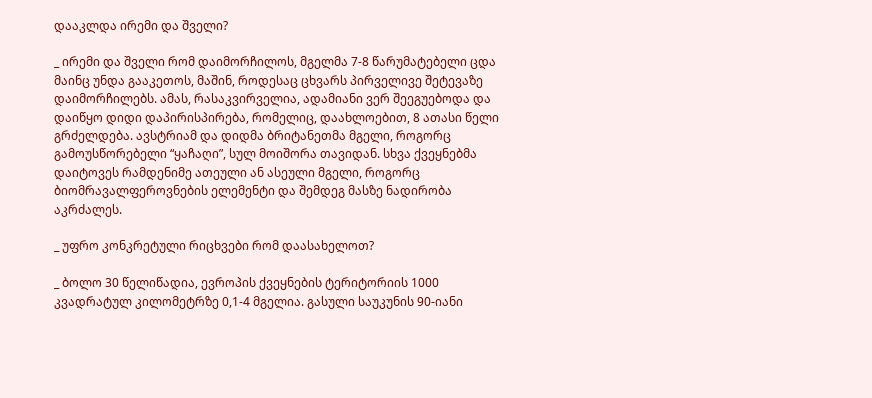დააკლდა ირემი და შველი?

_ ირემი და შველი რომ დაიმორჩილოს, მგელმა 7-8 წარუმატებელი ცდა მაინც უნდა გააკეთოს, მაშინ, როდესაც ცხვარს პირველივე შეტევაზე დაიმორჩილებს. ამას, რასაკვირველია, ადამიანი ვერ შეეგუებოდა და დაიწყო დიდი დაპირისპირება, რომელიც, დაახლოებით, 8 ათასი წელი გრძელდება. ავსტრიამ და დიდმა ბრიტანეთმა მგელი, როგორც გამოუსწორებელი “ყაჩაღი”, სულ მოიშორა თავიდან. სხვა ქვეყნებმა დაიტოვეს რამდენიმე ათეული ან ასეული მგელი, როგორც ბიომრავალფეროვნების ელემენტი და შემდეგ მასზე ნადირობა აკრძალეს.

_ უფრო კონკრეტული რიცხვები რომ დაასახელოთ?

_ ბოლო 30 წელიწადია, ევროპის ქვეყნების ტერიტორიის 1000 კვადრატულ კილომეტრზე 0,1-4 მგელია. გასული საუკუნის 90-იანი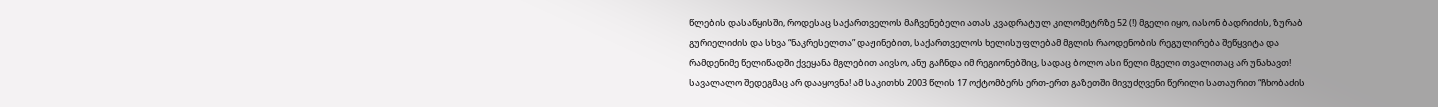წლების დასაწყისში, როდესაც საქართველოს მაჩვენებელი ათას კვადრატულ კილომეტრზე 52 (!) მგელი იყო, იასონ ბადრიძის, ზურაბ გურიელიძის და სხვა “ნაკრესელთა” დაჟინებით, საქართველოს ხელისუფლებამ მგლის რაოდენობის რეგულირება შეწყვიტა და რამდენიმე წელიწადში ქვეყანა მგლებით აივსო, ანუ გაჩნდა იმ რეგიონებშიც, სადაც ბოლო ასი წელი მგელი თვალითაც არ უნახავთ! სავალალო შედეგმაც არ დააყოვნა! ამ საკითხს 2003 წლის 17 ოქტომბერს ერთ-ერთ გაზეთში მივუძღვენი წერილი სათაურით “ჩხობაძის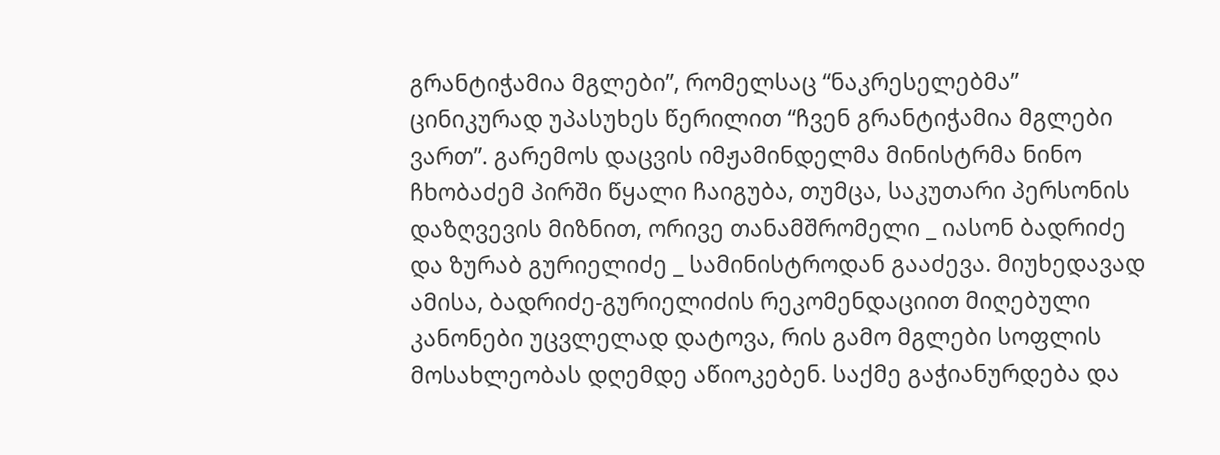გრანტიჭამია მგლები”, რომელსაც “ნაკრესელებმა” ცინიკურად უპასუხეს წერილით “ჩვენ გრანტიჭამია მგლები ვართ”. გარემოს დაცვის იმჟამინდელმა მინისტრმა ნინო ჩხობაძემ პირში წყალი ჩაიგუბა, თუმცა, საკუთარი პერსონის დაზღვევის მიზნით, ორივე თანამშრომელი _ იასონ ბადრიძე და ზურაბ გურიელიძე _ სამინისტროდან გააძევა. მიუხედავად ამისა, ბადრიძე-გურიელიძის რეკომენდაციით მიღებული კანონები უცვლელად დატოვა, რის გამო მგლები სოფლის მოსახლეობას დღემდე აწიოკებენ. საქმე გაჭიანურდება და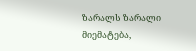ზარალს ზარალი მიემატება,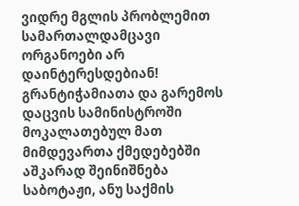ვიდრე მგლის პრობლემით სამართალდამცავი ორგანოები არ დაინტერესდებიან! გრანტიჭამიათა და გარემოს დაცვის სამინისტროში მოკალათებულ მათ მიმდევართა ქმედებებში აშკარად შეინიშნება საბოტაჟი, ანუ საქმის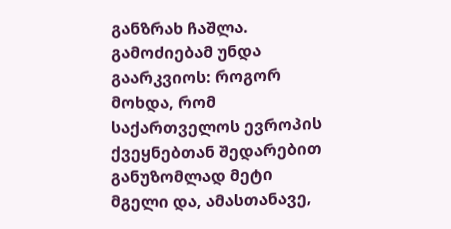განზრახ ჩაშლა. გამოძიებამ უნდა გაარკვიოს: როგორ მოხდა, რომ საქართველოს ევროპის ქვეყნებთან შედარებით განუზომლად მეტი მგელი და, ამასთანავე,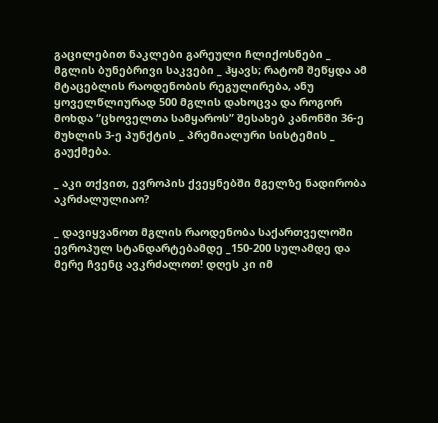გაცილებით ნაკლები გარეული ჩლიქოსნები _ მგლის ბუნებრივი საკვები _ ჰყავს; რატომ შეწყდა ამ მტაცებლის რაოდენობის რეგულირება, ანუ ყოველწლიურად 500 მგლის დახოცვა და როგორ მოხდა “ცხოველთა სამყაროს” შესახებ კანონში 36-ე მუხლის 3-ე პუნქტის _ პრემიალური სისტემის _ გაუქმება.

_ აკი თქვით, ევროპის ქვეყნებში მგელზე ნადირობა აკრძალულიაო?

_ დავიყვანოთ მგლის რაოდენობა საქართველოში ევროპულ სტანდარტებამდე _150-200 სულამდე და მერე ჩვენც ავკრძალოთ! დღეს კი იმ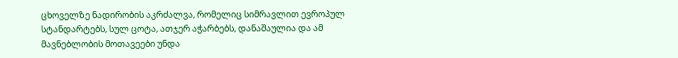ცხოველზე ნადირობის აკრძალვა, რომელიც სიმრავლით ევროპულ სტანდარტებს, სულ ცოტა, ათჯერ აჭარბებს, დანაშაულია და ამ მავნებლობის მოთავეები უნდა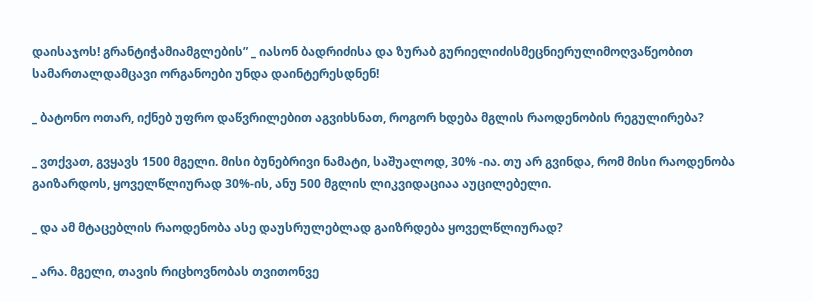დაისაჯოს! გრანტიჭამიამგლების” _ იასონ ბადრიძისა და ზურაბ გურიელიძისმეცნიერულიმოღვაწეობით სამართალდამცავი ორგანოები უნდა დაინტერესდნენ!

_ ბატონო ოთარ, იქნებ უფრო დაწვრილებით აგვიხსნათ, როგორ ხდება მგლის რაოდენობის რეგულირება?

_ ვთქვათ, გვყავს 1500 მგელი. მისი ბუნებრივი ნამატი, საშუალოდ, 30% -ია. თუ არ გვინდა, რომ მისი რაოდენობა გაიზარდოს, ყოველწლიურად 30%-ის, ანუ 500 მგლის ლიკვიდაციაა აუცილებელი.

_ და ამ მტაცებლის რაოდენობა ასე დაუსრულებლად გაიზრდება ყოველწლიურად?

_ არა. მგელი, თავის რიცხოვნობას თვითონვე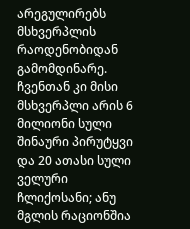არეგულირებს მსხვერპლის რაოდენობიდან გამომდინარე. ჩვენთან კი მისი მსხვერპლი არის 6 მილიონი სული შინაური პირუტყვი და 20 ათასი სული ველური ჩლიქოსანი; ანუ მგლის რაციონშია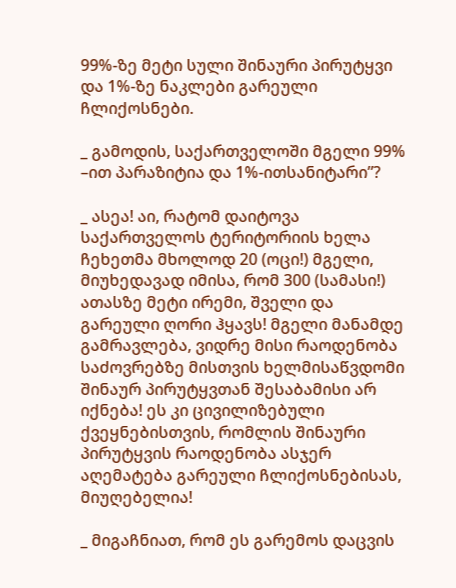99%-ზე მეტი სული შინაური პირუტყვი და 1%-ზე ნაკლები გარეული ჩლიქოსნები.

_ გამოდის, საქართველოში მგელი 99% –ით პარაზიტია და 1%-ითსანიტარი”?

_ ასეა! აი, რატომ დაიტოვა საქართველოს ტერიტორიის ხელა ჩეხეთმა მხოლოდ 20 (ოცი!) მგელი, მიუხედავად იმისა, რომ 300 (სამასი!) ათასზე მეტი ირემი, შველი და გარეული ღორი ჰყავს! მგელი მანამდე გამრავლება, ვიდრე მისი რაოდენობა საძოვრებზე მისთვის ხელმისაწვდომი შინაურ პირუტყვთან შესაბამისი არ იქნება! ეს კი ცივილიზებული ქვეყნებისთვის, რომლის შინაური პირუტყვის რაოდენობა ასჯერ აღემატება გარეული ჩლიქოსნებისას, მიუღებელია!

_ მიგაჩნიათ, რომ ეს გარემოს დაცვის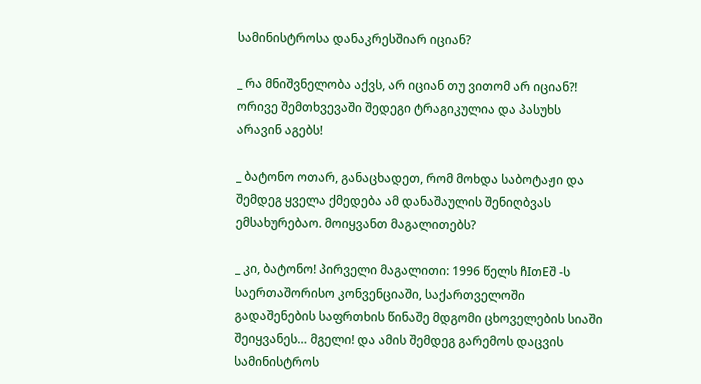სამინისტროსა დანაკრესშიარ იციან?

_ რა მნიშვნელობა აქვს, არ იციან თუ ვითომ არ იციან?! ორივე შემთხვევაში შედეგი ტრაგიკულია და პასუხს არავინ აგებს!

_ ბატონო ოთარ, განაცხადეთ, რომ მოხდა საბოტაჟი და შემდეგ ყველა ქმედება ამ დანაშაულის შენიღბვას ემსახურებაო. მოიყვანთ მაგალითებს?

_ კი, ბატონო! პირველი მაგალითი: 1996 წელს ჩIთEშ -ს საერთაშორისო კონვენციაში, საქართველოში გადაშენების საფრთხის წინაშე მდგომი ცხოველების სიაში შეიყვანეს… მგელი! და ამის შემდეგ გარემოს დაცვის სამინისტროს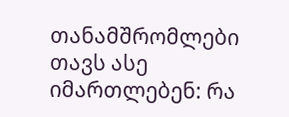თანამშრომლები თავს ასე იმართლებენ: რა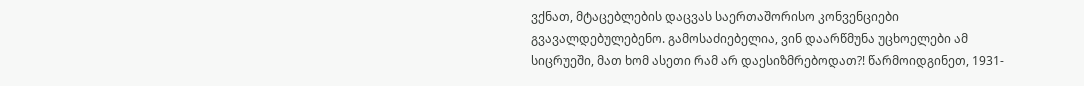ვქნათ, მტაცებლების დაცვას საერთაშორისო კონვენციები გვავალდებულებენო. გამოსაძიებელია, ვინ დაარწმუნა უცხოელები ამ სიცრუეში, მათ ხომ ასეთი რამ არ დაესიზმრებოდათ?! წარმოიდგინეთ, 1931-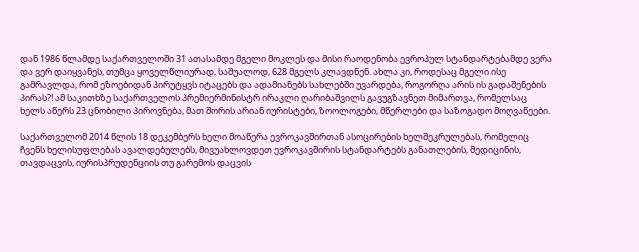დან 1986 წლამდე საქართველოში 31 ათასამდე მგელი მოკლეს და მისი რაოდენობა ევროპულ სტანდარტებამდე ვერა და ვერ დაიყვანეს, თუმცა ყოველწლიურად, საშუალოდ, 628 მგელს კლავდნენ. ახლა კი, როდესაც მგელი ისე გამრავლდა, რომ ეზოებიდან პირუტყვს იტაცებს და ადამიანებს სახლებში უვარდება, როგორღა არის ის გადაშენების პირას?! ამ საკითხზე საქართველოს პრემიერმინისტრ ირაკლი ღარიბაშვილს გავუგზავნეთ მიმართვა, რომელსაც ხელს აწერს 23 ცნობილი პიროვნება, მათ შორის არიან იურისტები, ზოოლოგები, მწერლები და საზოგადო მოღვაწეები.

საქართველომ 2014 წლის 18 დეკემბერს ხელი მოაწერა ევროკავშირთან ასოცირების ხელშეკრულებას, რომელიც ჩვენს ხელისუფლებას ავალდებულებს, მივუახლოვდეთ ევროკავშირის სტანდარტებს განათლების, მედიცინის, თავდაცვის, იურისპრუდენციის თუ გარემოს დაცვის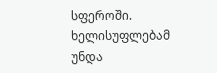სფეროში. ხელისუფლებამ უნდა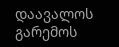დაავალოს გარემოს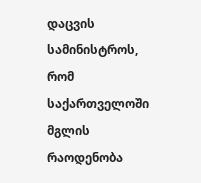დაცვის სამინისტროს, რომ საქართველოში მგლის რაოდენობა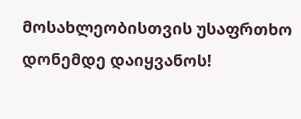მოსახლეობისთვის უსაფრთხო დონემდე დაიყვანოს!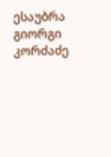ესაუბრა გიორგი კორძაძე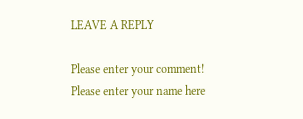LEAVE A REPLY

Please enter your comment!
Please enter your name here